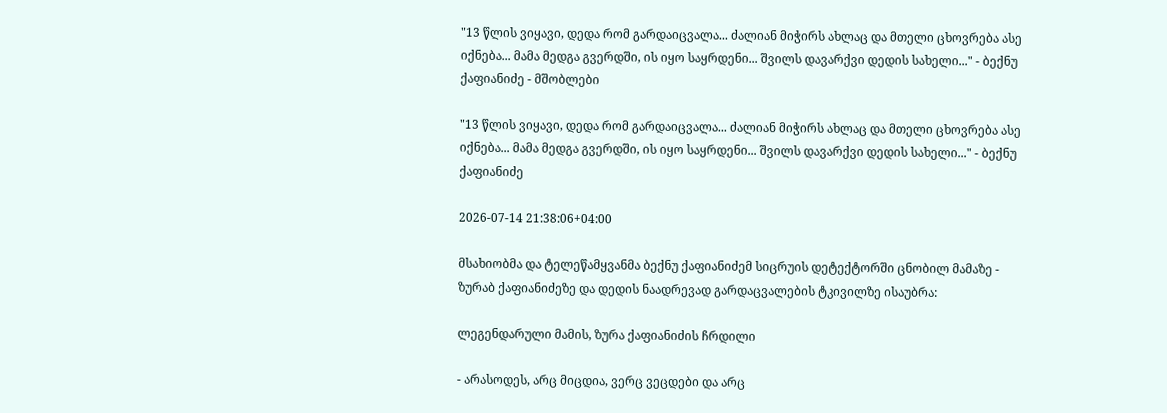"13 წლის ვიყავი, დედა რომ გარდაიცვალა... ძალიან მიჭირს ახლაც და მთელი ცხოვრება ასე იქნება... მამა მედგა გვერდში, ის იყო საყრდენი... შვილს დავარქვი დედის სახელი..." - ბექნუ ქაფიანიძე - მშობლები

"13 წლის ვიყავი, დედა რომ გარდაიცვალა... ძალიან მიჭირს ახლაც და მთელი ცხოვრება ასე იქნება... მამა მედგა გვერდში, ის იყო საყრდენი... შვილს დავარქვი დედის სახელი..." - ბექნუ ქაფიანიძე

2026-07-14 21:38:06+04:00

მსახიობმა და ტელეწამყვანმა ბექნუ ქაფიანიძემ სიცრუის დეტექტორში ცნობილ მამაზე - ზურაბ ქაფიანიძეზე და დედის ნაადრევად გარდაცვალების ტკივილზე ისაუბრა:

ლეგენდარული მამის, ზურა ქაფიანიძის ჩრდილი

- არასოდეს, არც მიცდია, ვერც ვეცდები და არც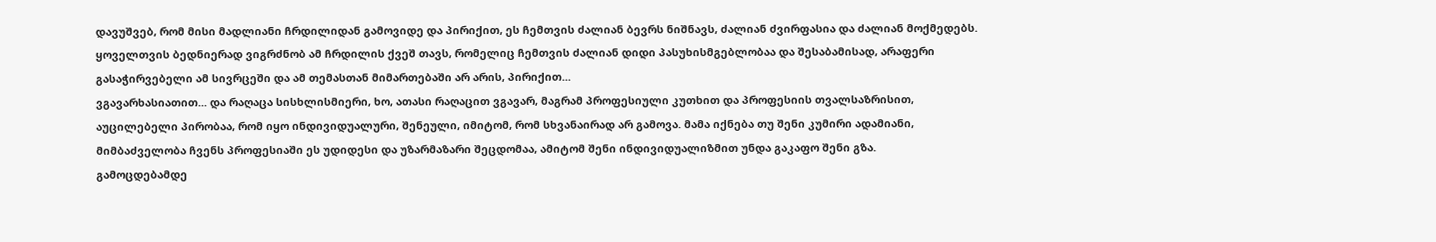დავუშვებ, რომ მისი მადლიანი ჩრდილიდან გამოვიდე და პირიქით, ეს ჩემთვის ძალიან ბევრს ნიშნავს, ძალიან ძვირფასია და ძალიან მოქმედებს. ყოველთვის ბედნიერად ვიგრძნობ ამ ჩრდილის ქვეშ თავს, რომელიც ჩემთვის ძალიან დიდი პასუხისმგებლობაა და შესაბამისად, არაფერი გასაჭირვებელი ამ სივრცეში და ამ თემასთან მიმართებაში არ არის, პირიქით...
ვგავარხასიათით... და რაღაცა სისხლისმიერი, ხო, ათასი რაღაცით ვგავარ, მაგრამ პროფესიული კუთხით და პროფესიის თვალსაზრისით, აუცილებელი პირობაა, რომ იყო ინდივიდუალური, შენეული, იმიტომ, რომ სხვანაირად არ გამოვა. მამა იქნება თუ შენი კუმირი ადამიანი, მიმბაძველობა ჩვენს პროფესიაში ეს უდიდესი და უზარმაზარი შეცდომაა, ამიტომ შენი ინდივიდუალიზმით უნდა გაკაფო შენი გზა.
გამოცდებამდე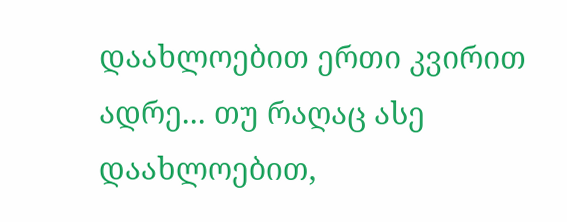დაახლოებით ერთი კვირით ადრე... თუ რაღაც ასე დაახლოებით,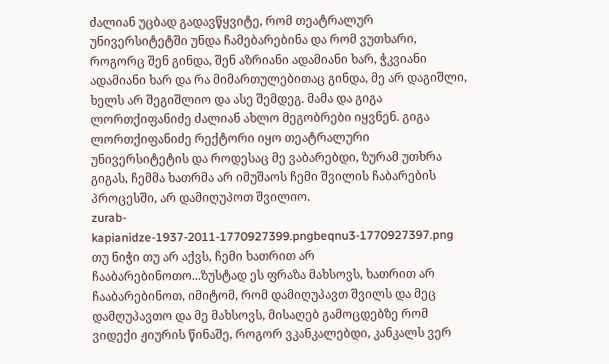ძალიან უცბად გადავწყვიტე, რომ თეატრალურ უნივერსიტეტში უნდა ჩამებარებინა და რომ ვუთხარი, როგორც შენ გინდა, შენ აზრიანი ადამიანი ხარ, ჭკვიანი ადამიანი ხარ და რა მიმართულებითაც გინდა, მე არ დაგიშლი, ხელს არ შეგიშლიო და ასე შემდეგ. მამა და გიგა ლორთქიფანიძე ძალიან ახლო მეგობრები იყვნენ. გიგა ლორთქიფანიძე რექტორი იყო თეატრალური უნივერსიტეტის და როდესაც მე ვაბარებდი, ზურამ უთხრა გიგას, ჩემმა ხათრმა არ იმუშაოს ჩემი შვილის ჩაბარების პროცესში, არ დამიღუპოთ შვილიო.
zurab-kapianidze-1937-2011-1770927399.pngbeqnu3-1770927397.png
თუ ნიჭი თუ არ აქვს, ჩემი ხათრით არ ჩააბარებინოთო...ზუსტად ეს ფრაზა მახსოვს, ხათრით არ ჩააბარებინოთ, იმიტომ, რომ დამიღუპავთ შვილს და მეც დამღუპავთო და მე მახსოვს, მისაღებ გამოცდებზე რომ ვიდექი ჟიურის წინაშე, როგორ ვკანკალებდი, კანკალს ვერ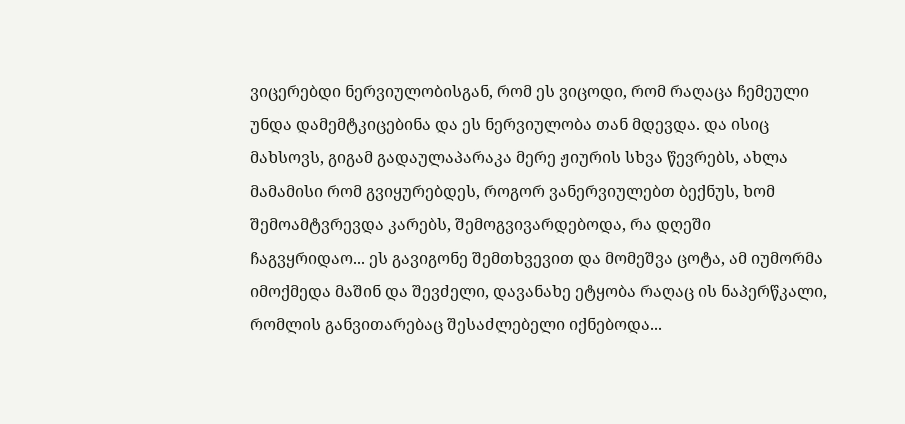ვიცერებდი ნერვიულობისგან, რომ ეს ვიცოდი, რომ რაღაცა ჩემეული უნდა დამემტკიცებინა და ეს ნერვიულობა თან მდევდა. და ისიც მახსოვს, გიგამ გადაულაპარაკა მერე ჟიურის სხვა წევრებს, ახლა მამამისი რომ გვიყურებდეს, როგორ ვანერვიულებთ ბექნუს, ხომ შემოამტვრევდა კარებს, შემოგვივარდებოდა, რა დღეში ჩაგვყრიდაო... ეს გავიგონე შემთხვევით და მომეშვა ცოტა, ამ იუმორმა იმოქმედა მაშინ და შევძელი, დავანახე ეტყობა რაღაც ის ნაპერწკალი, რომლის განვითარებაც შესაძლებელი იქნებოდა...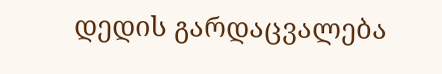დედის გარდაცვალება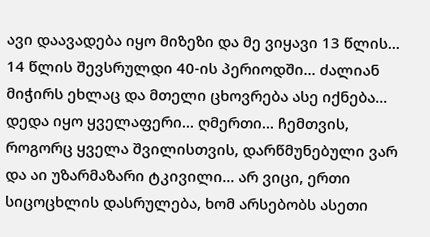ავი დაავადება იყო მიზეზი და მე ვიყავი 13 წლის... 14 წლის შევსრულდი 40-ის პერიოდში... ძალიან მიჭირს ეხლაც და მთელი ცხოვრება ასე იქნება... დედა იყო ყველაფერი... ღმერთი... ჩემთვის, როგორც ყველა შვილისთვის, დარწმუნებული ვარ და აი უზარმაზარი ტკივილი... არ ვიცი, ერთი სიცოცხლის დასრულება, ხომ არსებობს ასეთი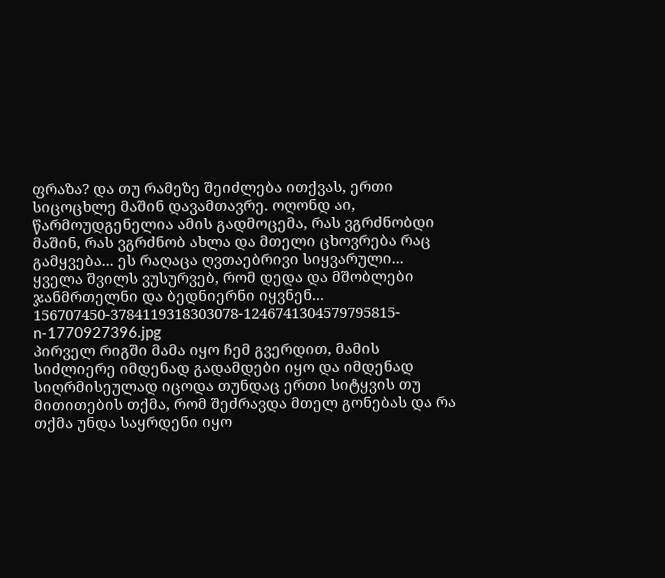ფრაზა? და თუ რამეზე შეიძლება ითქვას, ერთი სიცოცხლე მაშინ დავამთავრე. ოღონდ აი, წარმოუდგენელია ამის გადმოცემა, რას ვგრძნობდი მაშინ, რას ვგრძნობ ახლა და მთელი ცხოვრება რაც გამყვება... ეს რაღაცა ღვთაებრივი სიყვარული... ყველა შვილს ვუსურვებ, რომ დედა და მშობლები ჯანმრთელნი და ბედნიერნი იყვნენ...
156707450-3784119318303078-1246741304579795815-n-1770927396.jpg
პირველ რიგში მამა იყო ჩემ გვერდით, მამის სიძლიერე იმდენად გადამდები იყო და იმდენად სიღრმისეულად იცოდა თუნდაც ერთი სიტყვის თუ მითითების თქმა, რომ შეძრავდა მთელ გონებას და რა თქმა უნდა საყრდენი იყო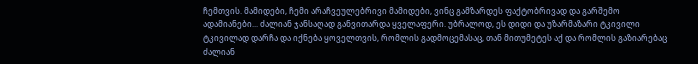ჩემთვის. მამიდები, ჩემი არაჩვეულებრივი მამიდები, ვინც გამზარდეს ფაქტობრივად და გარშემო ადამიანები... ძალიან ჯანსაღად განვითარდა ყველაფერი. უბრალოდ, ეს დიდი და უზარმაზარი ტკივილი ტკივილად დარჩა და იქნება ყოველთვის, რომლის გადმოცემასაც, თან მითუმეტეს აქ და რომლის გაზიარებაც ძალიან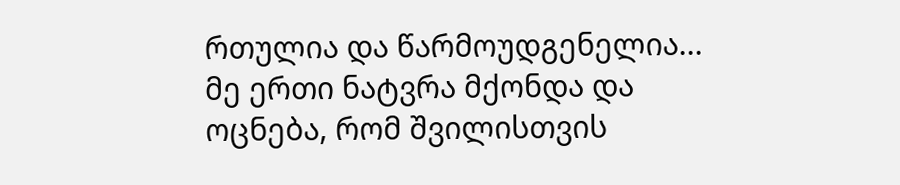რთულია და წარმოუდგენელია...
მე ერთი ნატვრა მქონდა და ოცნება, რომ შვილისთვის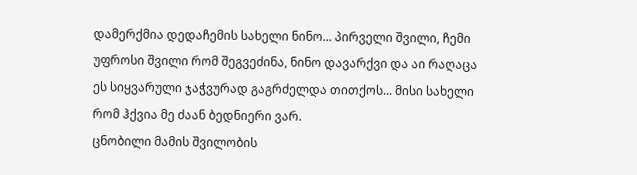დამერქმია დედაჩემის სახელი ნინო... პირველი შვილი, ჩემი უფროსი შვილი რომ შეგვეძინა, ნინო დავარქვი და აი რაღაცა ეს სიყვარული ჯაჭვურად გაგრძელდა თითქოს... მისი სახელი რომ ჰქვია მე ძაან ბედნიერი ვარ.
ცნობილი მამის შვილობის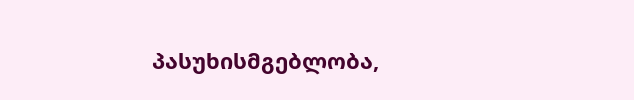პასუხისმგებლობა,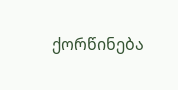ქორწინება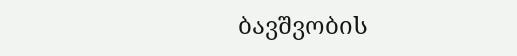ბავშვობის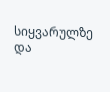სიყვარულზე და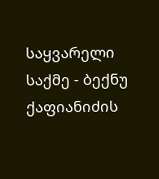საყვარელი საქმე - ბექნუ ქაფიანიძის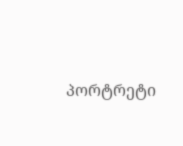პორტრეტი